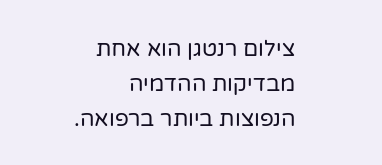צילום רנטגן הוא אחת מבדיקות ההדמיה הנפוצות ביותר ברפואה.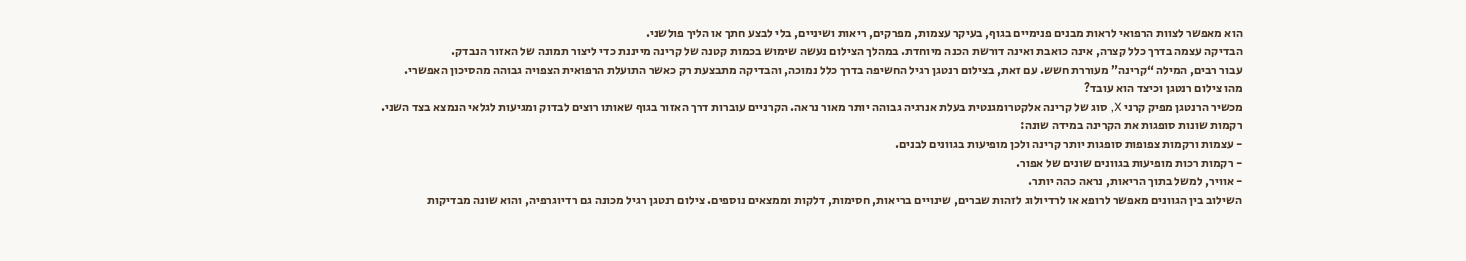הוא מאפשר לצוות הרפואי לראות מבנים פנימיים בגוף, בעיקר עצמות, מפרקים, ריאות ושיניים, בלי לבצע חתך או הליך פולשני.
הבדיקה עצמה בדרך כלל קצרה, אינה כואבת ואינה דורשת הכנה מיוחדת. במהלך הצילום נעשה שימוש בכמות קטנה של קרינה מייננת כדי ליצור תמונה של האזור הנבדק.
עבור רבים, המילה “קרינה” מעוררת חשש. עם זאת, בצילום רנטגן רגיל החשיפה בדרך כלל נמוכה, והבדיקה מתבצעת רק כאשר התועלת הרפואית הצפויה גבוהה מהסיכון האפשרי.
מהו צילום רנטגן וכיצד הוא עובד?
מכשיר הרנטגן מפיק קרני X, סוג של קרינה אלקטרומגנטית בעלת אנרגיה גבוהה יותר מאור נראה. הקרניים עוברות דרך האזור בגוף שאותו רוצים לבדוק ומגיעות לגלאי הנמצא בצד השני.
רקמות שונות סופגות את הקרינה במידה שונה:
- עצמות ורקמות צפופות סופגות יותר קרינה ולכן מופיעות בגוונים לבנים.
- רקמות רכות מופיעות בגוונים שונים של אפור.
- אוויר, למשל בתוך הריאות, נראה כהה יותר.
השילוב בין הגוונים מאפשר לרופא או לרדיולוג לזהות שברים, שינויים בריאות, חסימות, דלקות וממצאים נוספים. צילום רנטגן רגיל מכונה גם רדיוגרפיה, והוא שונה מבדיקות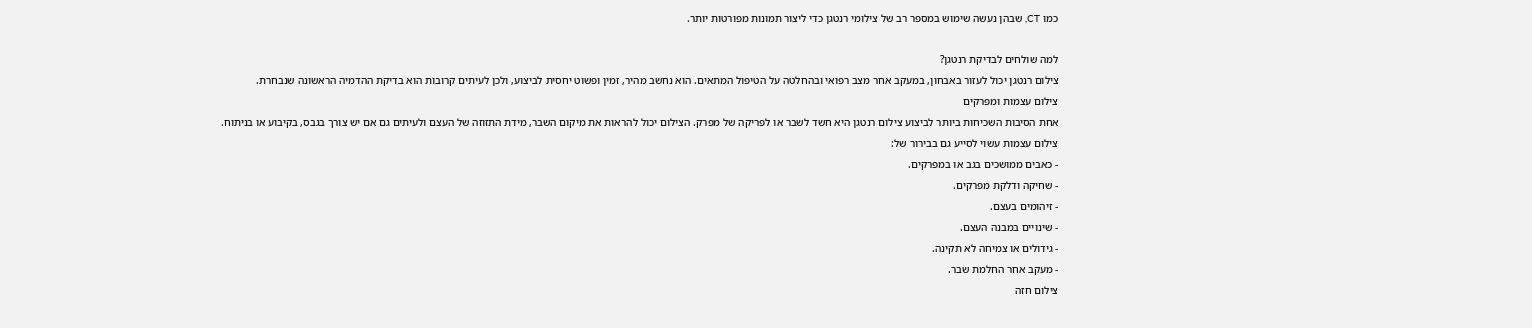כמו CT, שבהן נעשה שימוש במספר רב של צילומי רנטגן כדי ליצור תמונות מפורטות יותר.

למה שולחים לבדיקת רנטגן?
צילום רנטגן יכול לעזור באבחון, במעקב אחר מצב רפואי ובהחלטה על הטיפול המתאים. הוא נחשב מהיר, זמין ופשוט יחסית לביצוע, ולכן לעיתים קרובות הוא בדיקת ההדמיה הראשונה שנבחרת.
צילום עצמות ומפרקים
אחת הסיבות השכיחות ביותר לביצוע צילום רנטגן היא חשד לשבר או לפריקה של מפרק. הצילום יכול להראות את מיקום השבר, מידת התזוזה של העצם ולעיתים גם אם יש צורך בגבס, בקיבוע או בניתוח.
צילום עצמות עשוי לסייע גם בבירור של:
- כאבים ממושכים בגב או במפרקים.
- שחיקה ודלקת מפרקים.
- זיהומים בעצם.
- שינויים במבנה העצם.
- גידולים או צמיחה לא תקינה.
- מעקב אחר החלמת שבר.
צילום חזה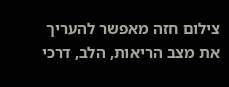צילום חזה מאפשר להעריך את מצב הריאות, הלב, דרכי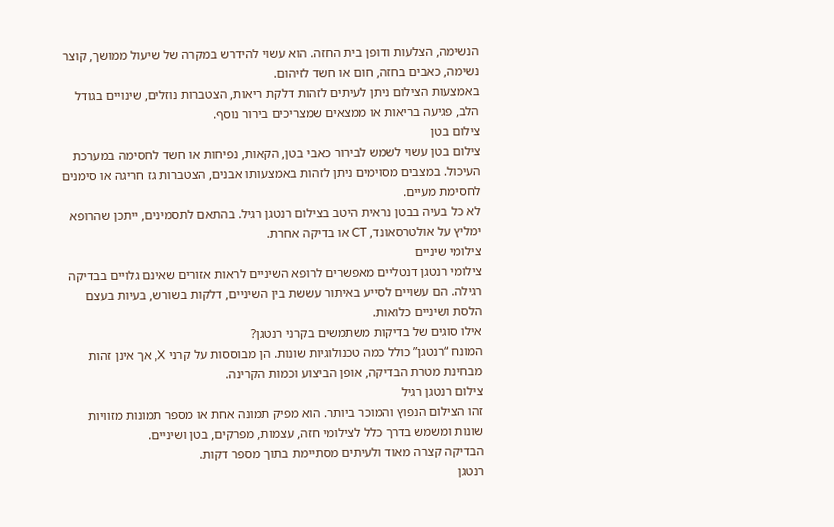הנשימה, הצלעות ודופן בית החזה. הוא עשוי להידרש במקרה של שיעול ממושך, קוצר נשימה, כאבים בחזה, חום או חשד לזיהום.
באמצעות הצילום ניתן לעיתים לזהות דלקת ריאות, הצטברות נוזלים, שינויים בגודל הלב, פגיעה בריאות או ממצאים שמצריכים בירור נוסף.
צילום בטן
צילום בטן עשוי לשמש לבירור כאבי בטן, הקאות, נפיחות או חשד לחסימה במערכת העיכול. במצבים מסוימים ניתן לזהות באמצעותו אבנים, הצטברות גז חריגה או סימנים לחסימת מעיים.
לא כל בעיה בבטן נראית היטב בצילום רנטגן רגיל. בהתאם לתסמינים, ייתכן שהרופא ימליץ על אולטרסאונד, CT או בדיקה אחרת.
צילומי שיניים
צילומי רנטגן דנטליים מאפשרים לרופא השיניים לראות אזורים שאינם גלויים בבדיקה רגילה. הם עשויים לסייע באיתור עששת בין השיניים, דלקות בשורש, בעיות בעצם הלסת ושיניים כלואות.
אילו סוגים של בדיקות משתמשים בקרני רנטגן?
המונח “רנטגן” כולל כמה טכנולוגיות שונות. הן מבוססות על קרני X, אך אינן זהות מבחינת מטרת הבדיקה, אופן הביצוע וכמות הקרינה.
צילום רנטגן רגיל
זהו הצילום הנפוץ והמוכר ביותר. הוא מפיק תמונה אחת או מספר תמונות מזוויות שונות ומשמש בדרך כלל לצילומי חזה, עצמות, מפרקים, בטן ושיניים.
הבדיקה קצרה מאוד ולעיתים מסתיימת בתוך מספר דקות.
רנטגן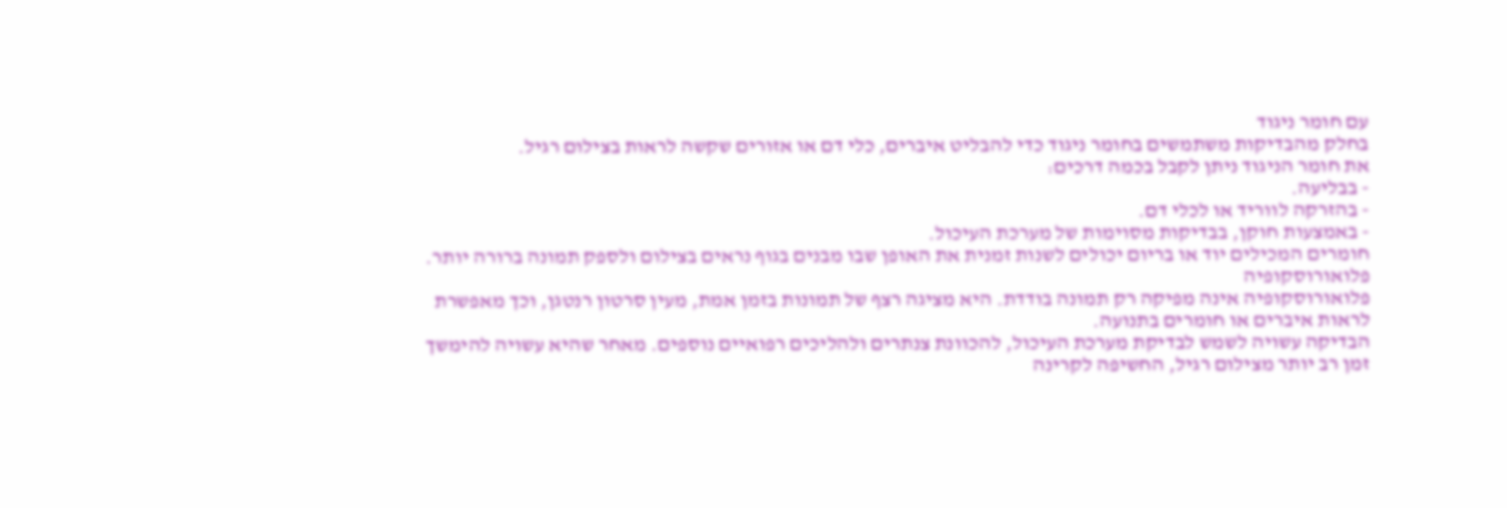עם חומר ניגוד
בחלק מהבדיקות משתמשים בחומר ניגוד כדי להבליט איברים, כלי דם או אזורים שקשה לראות בצילום רגיל.
את חומר הניגוד ניתן לקבל בכמה דרכים:
- בבליעה.
- בהזרקה לווריד או לכלי דם.
- באמצעות חוקן, בבדיקות מסוימות של מערכת העיכול.
חומרים המכילים יוד או בריום יכולים לשנות זמנית את האופן שבו מבנים בגוף נראים בצילום ולספק תמונה ברורה יותר.
פלואורוסקופיה
פלואורוסקופיה אינה מפיקה רק תמונה בודדת. היא מציגה רצף של תמונות בזמן אמת, מעין סרטון רנטגן, וכך מאפשרת לראות איברים או חומרים בתנועה.
הבדיקה עשויה לשמש לבדיקת מערכת העיכול, להכוונת צנתרים ולהליכים רפואיים נוספים. מאחר שהיא עשויה להימשך זמן רב יותר מצילום רגיל, החשיפה לקרינה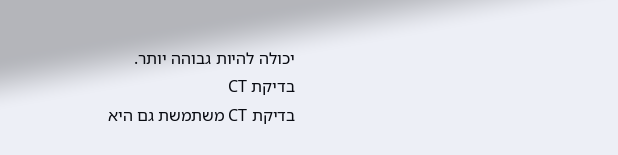יכולה להיות גבוהה יותר.
בדיקת CT
בדיקת CT משתמשת גם היא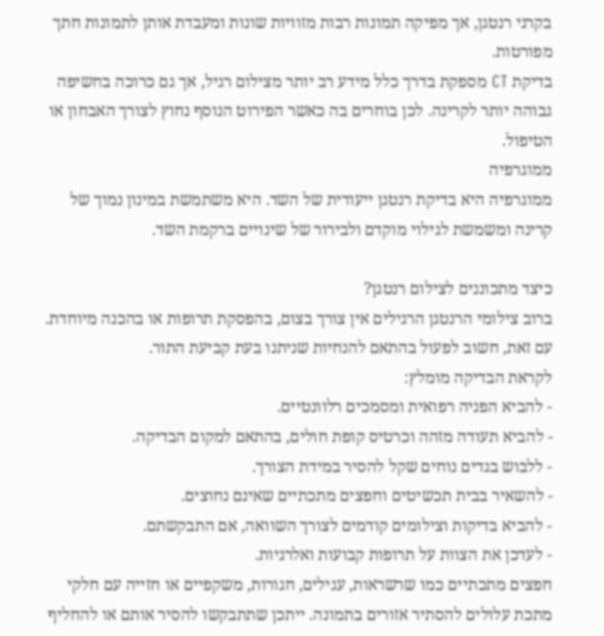בקרני רנטגן, אך מפיקה תמונות רבות מזוויות שונות ומעבדת אותן לתמונות חתך מפורטות.
בדיקת CT מספקת בדרך כלל מידע רב יותר מצילום רגיל, אך גם כרוכה בחשיפה גבוהה יותר לקרינה. לכן בוחרים בה כאשר הפירוט הנוסף נחוץ לצורך האבחון או הטיפול.
ממוגרפיה
ממוגרפיה היא בדיקת רנטגן ייעודית של השד. היא משתמשת במינון נמוך של קרינה ומשמשת לגילוי מוקדם ולבירור של שינויים ברקמת השד.

כיצד מתכוננים לצילום רנטגן?
ברוב צילומי הרנטגן הרגילים אין צורך בצום, בהפסקת תרופות או בהכנה מיוחדת. עם זאת, חשוב לפעול בהתאם להנחיות שניתנו בעת קביעת התור.
לקראת הבדיקה מומלץ:
- להביא הפניה רפואית ומסמכים רלוונטיים.
- להביא תעודה מזהה וכרטיס קופת חולים, בהתאם למקום הבדיקה.
- ללבוש בגדים נוחים שקל להסיר במידת הצורך.
- להשאיר בבית תכשיטים וחפצים מתכתיים שאינם נחוצים.
- להביא בדיקות וצילומים קודמים לצורך השוואה, אם התבקשתם.
- לעדכן את הצוות על תרופות קבועות ואלרגיות.
חפצים מתכתיים כמו שרשראות, עגילים, חגורות, משקפיים או חזייה עם חלקי מתכת עלולים להסתיר אזורים בתמונה. ייתכן שתתבקשו להסיר אותם או להחליף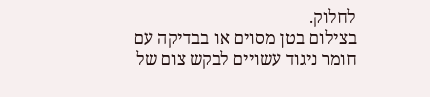לחלוק.
בצילום בטן מסוים או בבדיקה עם חומר ניגוד עשויים לבקש צום של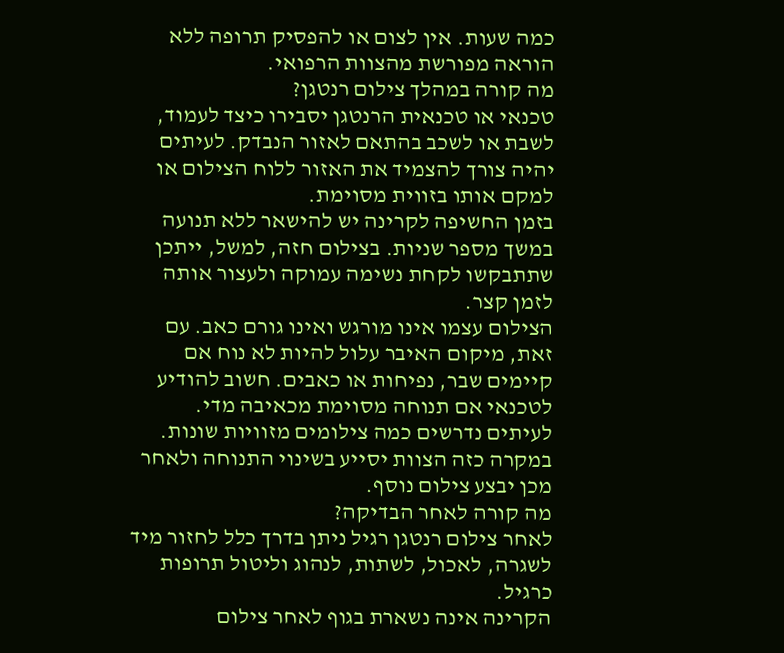כמה שעות. אין לצום או להפסיק תרופה ללא הוראה מפורשת מהצוות הרפואי.
מה קורה במהלך צילום רנטגן?
טכנאי או טכנאית הרנטגן יסבירו כיצד לעמוד, לשבת או לשכב בהתאם לאזור הנבדק. לעיתים יהיה צורך להצמיד את האזור ללוח הצילום או למקם אותו בזווית מסוימת.
בזמן החשיפה לקרינה יש להישאר ללא תנועה במשך מספר שניות. בצילום חזה, למשל, ייתכן שתתבקשו לקחת נשימה עמוקה ולעצור אותה לזמן קצר.
הצילום עצמו אינו מורגש ואינו גורם כאב. עם זאת, מיקום האיבר עלול להיות לא נוח אם קיימים שבר, נפיחות או כאבים. חשוב להודיע לטכנאי אם תנוחה מסוימת מכאיבה מדי.
לעיתים נדרשים כמה צילומים מזוויות שונות. במקרה כזה הצוות יסייע בשינוי התנוחה ולאחר מכן יבצע צילום נוסף.
מה קורה לאחר הבדיקה?
לאחר צילום רנטגן רגיל ניתן בדרך כלל לחזור מיד לשגרה, לאכול, לשתות, לנהוג וליטול תרופות כרגיל.
הקרינה אינה נשארת בגוף לאחר צילום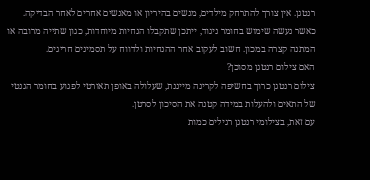רנטגן. אין צורך להתרחק מילדים, מנשים בהיריון או מאנשים אחרים לאחר הבדיקה.
כאשר נעשה שימוש בחומר ניגוד, ייתכן שתקבלו הנחיות מיוחדות, כגון שתייה מרובה או המתנה קצרה במכון. חשוב לעקוב אחר ההנחיות ולדווח על תסמינים חריגים.
האם צילום רנטגן מסוכן?
צילום רנטגן כרוך בחשיפה לקרינה מייננת, שעלולה באופן תאורטי לפגוע בחומר הגנטי של התאים ולהעלות במידה קטנה את הסיכון לסרטן.
עם זאת, בצילומי רנטגן רגילים כמות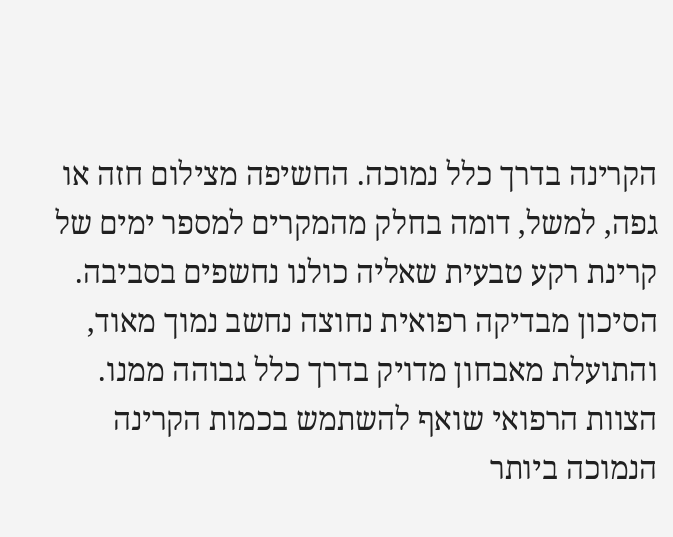הקרינה בדרך כלל נמוכה. החשיפה מצילום חזה או גפה, למשל, דומה בחלק מהמקרים למספר ימים של קרינת רקע טבעית שאליה כולנו נחשפים בסביבה. הסיכון מבדיקה רפואית נחוצה נחשב נמוך מאוד, והתועלת מאבחון מדויק בדרך כלל גבוהה ממנו.
הצוות הרפואי שואף להשתמש בכמות הקרינה הנמוכה ביותר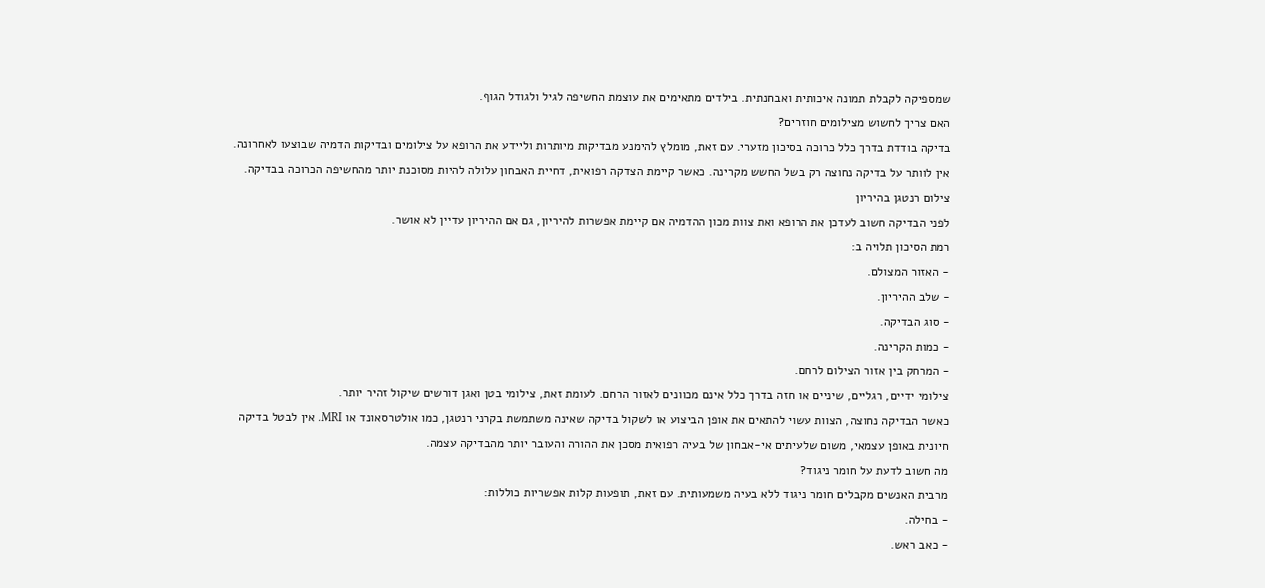שמספיקה לקבלת תמונה איכותית ואבחנתית. בילדים מתאימים את עוצמת החשיפה לגיל ולגודל הגוף.
האם צריך לחשוש מצילומים חוזרים?
בדיקה בודדת בדרך כלל כרוכה בסיכון מזערי. עם זאת, מומלץ להימנע מבדיקות מיותרות וליידע את הרופא על צילומים ובדיקות הדמיה שבוצעו לאחרונה.
אין לוותר על בדיקה נחוצה רק בשל החשש מקרינה. כאשר קיימת הצדקה רפואית, דחיית האבחון עלולה להיות מסוכנת יותר מהחשיפה הכרוכה בבדיקה.
צילום רנטגן בהיריון
לפני הבדיקה חשוב לעדכן את הרופא ואת צוות מכון ההדמיה אם קיימת אפשרות להיריון, גם אם ההיריון עדיין לא אושר.
רמת הסיכון תלויה ב:
- האזור המצולם.
- שלב ההיריון.
- סוג הבדיקה.
- כמות הקרינה.
- המרחק בין אזור הצילום לרחם.
צילומי ידיים, רגליים, שיניים או חזה בדרך כלל אינם מכוונים לאזור הרחם. לעומת זאת, צילומי בטן ואגן דורשים שיקול זהיר יותר.
כאשר הבדיקה נחוצה, הצוות עשוי להתאים את אופן הביצוע או לשקול בדיקה שאינה משתמשת בקרני רנטגן, כמו אולטרסאונד או MRI. אין לבטל בדיקה חיונית באופן עצמאי, משום שלעיתים אי-אבחון של בעיה רפואית מסכן את ההורה והעובר יותר מהבדיקה עצמה.
מה חשוב לדעת על חומר ניגוד?
מרבית האנשים מקבלים חומר ניגוד ללא בעיה משמעותית. עם זאת, תופעות קלות אפשריות כוללות:
- בחילה.
- כאב ראש.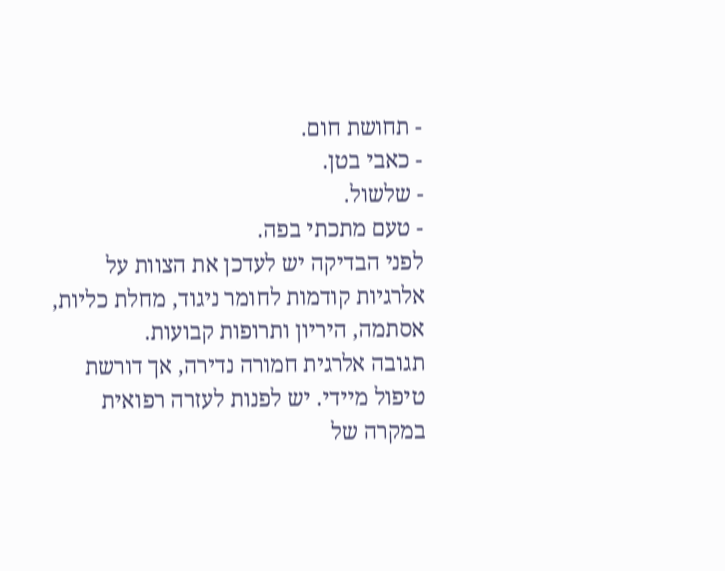- תחושת חום.
- כאבי בטן.
- שלשול.
- טעם מתכתי בפה.
לפני הבדיקה יש לעדכן את הצוות על אלרגיות קודמות לחומר ניגוד, מחלת כליות, אסתמה, היריון ותרופות קבועות.
תגובה אלרגית חמורה נדירה, אך דורשת טיפול מיידי. יש לפנות לעזרה רפואית במקרה של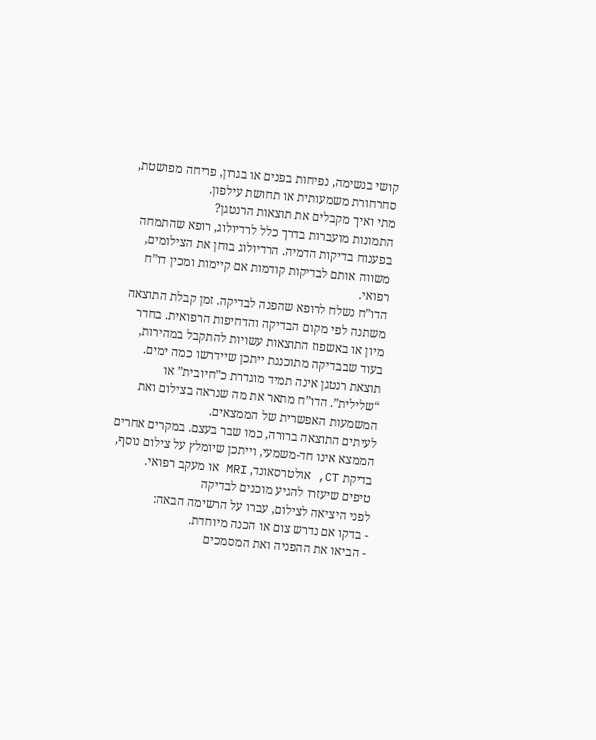קושי בנשימה, נפיחות בפנים או בגרון, פריחה מפושטת, סחרחורת משמעותית או תחושת עילפון.
מתי ואיך מקבלים את תוצאות הרנטגן?
התמונות מועברות בדרך כלל לרדיולוג, רופא שהתמחה בפענוח בדיקות הדמיה. הרדיולוג בוחן את הצילומים, משווה אותם לבדיקות קודמות אם קיימות ומכין דו”ח רפואי.
הדו”ח נשלח לרופא שהפנה לבדיקה. זמן קבלת התוצאה משתנה לפי מקום הבדיקה והדחיפות הרפואית. בחדר מיון או באשפוז התוצאות עשויות להתקבל במהירות, בעוד שבבדיקה מתוכננת ייתכן שיידרשו כמה ימים.
תוצאת רנטגן אינה תמיד מוגדרת כ”חיובית” או “שלילית”. הדו”ח מתאר את מה שנראה בצילום ואת המשמעות האפשרית של הממצאים.
לעיתים התוצאה ברורה, כמו שבר בעצם. במקרים אחרים הממצא אינו חד-משמעי, וייתכן שיומלץ על צילום נוסף, בדיקת CT, אולטרסאונד, MRI או מעקב רפואי.
טיפים שיעזרו להגיע מוכנים לבדיקה
לפני היציאה לצילום, עברו על הרשימה הבאה:
- בדקו אם נדרש צום או הכנה מיוחדת.
- הביאו את ההפניה ואת המסמכים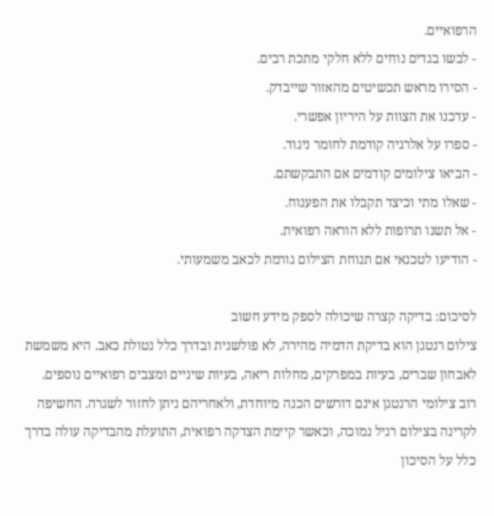הרפואיים.
- לבשו בגדים נוחים ללא חלקי מתכת רבים.
- הסירו מראש תכשיטים מהאזור שייבדק.
- עדכנו את הצוות על היריון אפשרי.
- ספרו על אלרגיה קודמת לחומר ניגוד.
- הביאו צילומים קודמים אם התבקשתם.
- שאלו מתי וכיצד תקבלו את הפענוח.
- אל תשנו תרופות ללא הוראה רפואית.
- הודיעו לטכנאי אם תנוחת הצילום גורמת לכאב משמעותי.

לסיכום: בדיקה קצרה שיכולה לספק מידע חשוב
צילום רנטגן הוא בדיקת הדמיה מהירה, לא פולשנית ובדרך כלל נטולת כאב. היא משמשת לאבחון שברים, בעיות במפרקים, מחלות ריאה, בעיות שיניים ומצבים רפואיים נוספים.
רוב צילומי הרנטגן אינם דורשים הכנה מיוחדת, ולאחריהם ניתן לחזור לשגרה. החשיפה לקרינה בצילום רגיל נמוכה, וכאשר קיימת הצדקה רפואית, התועלת מהבדיקה עולה בדרך כלל על הסיכון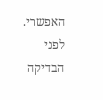האפשרי.
לפני הבדיקה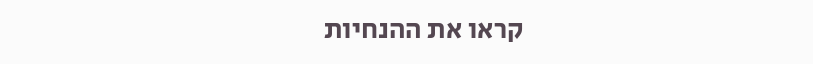קראו את ההנחיות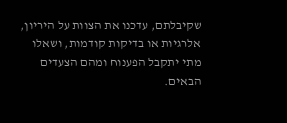שקיבלתם, עדכנו את הצוות על היריון, אלרגיות או בדיקות קודמות, ושאלו מתי יתקבל הפענוח ומהם הצעדים הבאים.